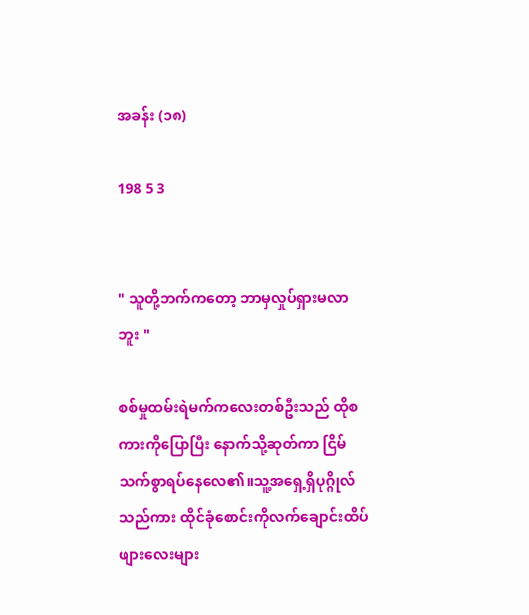အခန်း (၁၈)

198 5 3


" သူတို့ဘက်ကတော့ ဘာမှလှုပ်ရှားမလာဘူး "

စစ်မှုထမ်းရဲမက်ကလေးတစ်ဦးသည် ထိုစကားကိုပြောပြီး နောက်သို့ဆုတ်ကာ ငြိမ်သက်စွာရပ်နေလေ၏။သူ့အရှေ့ရှိပုဂ္ဂိုလ်သည်ကား ထိုင်ခုံစောင်းကိုလက်ချောင်းထိပ်ဖျားလေးများ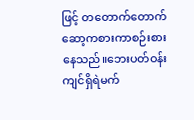ဖြင့် တတောက်တောက်ဆော့ကစားကာစဉ်းစားနေသည်။ဘေးပတ်ဝန်းကျင်ရှိရဲမက်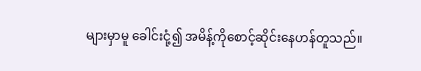များမှာမူ ခေါင်းငုံ့၍ အမိန့်ကိုစောင့်ဆိုင်းနေဟန်တူသည်။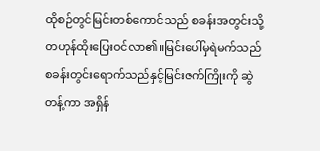ထိုစဉ်တွင်မြင်းတစ်ကောင်သည် စခန်းအတွင်းသို့တဟုန်ထိုးပြေးဝင်လာ၏။မြင်းပေါ်မှရဲမက်သည် စခန်းတွင်းရောက်သည်နှင့်မြင်းဇက်ကြိုးကို ဆွဲတန့်ကာ အရှိန်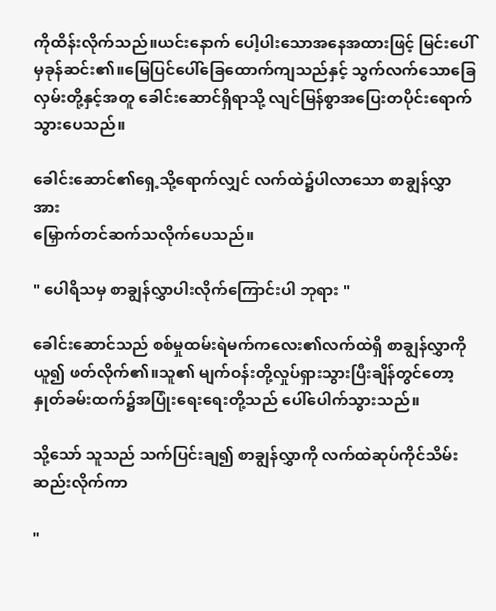ကိုထိန်းလိုက်သည်။ယင်းနောက် ပေါ့ပါးသောအနေအထားဖြင့် မြင်းပေါ်မှခုန်ဆင်း၏။မြေပြင်ပေါ်ခြေထောက်ကျသည်နှင့် သွက်လက်သောခြေလှမ်းတို့နှင့်အတူ ခေါင်းဆောင်ရှိရာသို့ လျင်မြန်စွာအပြေးတပိုင်းရောက်သွားပေသည်။

ခေါင်းဆောင်၏ရှေ့သို့ရောက်လျှင် လက်ထဲ၌ပါလာသော စာချွန်လွှာအား
မြှောက်တင်ဆက်သလိုက်ပေသည်။

" ပေါရိသမှ စာချွန်လွှာပါးလိုက်ကြောင်းပါ ဘုရား "

ခေါင်းဆောင်သည် စစ်မှုထမ်းရဲမက်ကလေး၏လက်ထဲရှိ စာချွန်လွှာကိုယူ၍ ဖတ်လိုက်၏။သူ၏ မျက်ဝန်းတို့လှုပ်ရှားသွားပြီးချိန်တွင်တော့ နှုတ်ခမ်းထက်၌အပြုံးရေးရေးတို့သည် ပေါ်ပေါက်သွားသည်။

သို့သော် သူသည် သက်ပြင်းချ၍ စာချွန်လွှာကို လက်ထဲဆုပ်ကိုင်သိမ်းဆည်းလိုက်ကာ

"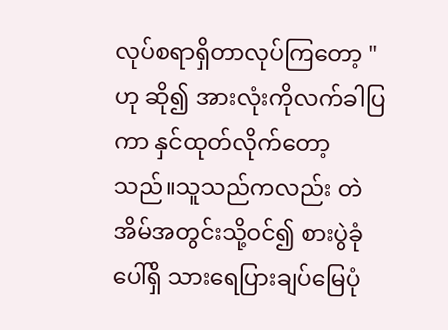လုပ်စရာရှိတာလုပ်ကြတော့ " ဟု ဆို၍ အားလုံးကိုလက်ခါပြကာ နှင်ထုတ်လိုက်တော့သည်။သူသည်ကလည်း တဲအိမ်အတွင်းသို့ဝင်၍ စားပွဲခုံပေါ်ရှိ သားရေပြားချပ်မြေပုံ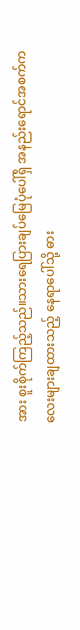အား စူးစိုက်ကြည့်သည်။သားရေပြားချပ်မြေပုံပေါ်ရှိ အနည်းရောင်အစက်ကလေးများချထားသည့် နေရာပေါ်သို့ ဓား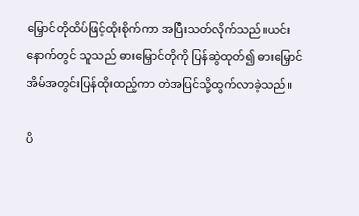မြှောင်တိုထိပ်ဖြင့်ထိုးစိုက်ကာ အပြီးသတ်လိုက်သည်။ယင်းနောက်တွင် သူသည် ဓားမြှောင်တိုကို ပြန်ဆွဲထုတ်၍ ဓားမြှောင်အိမ်အတွင်းပြန်ထိုးထည့်ကာ တဲအပြင်သို့ထွက်လာခဲ့သည်။

ပိ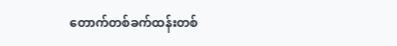တောက်တစ်ခက်ထန်းတစ်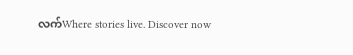လက်Where stories live. Discover now